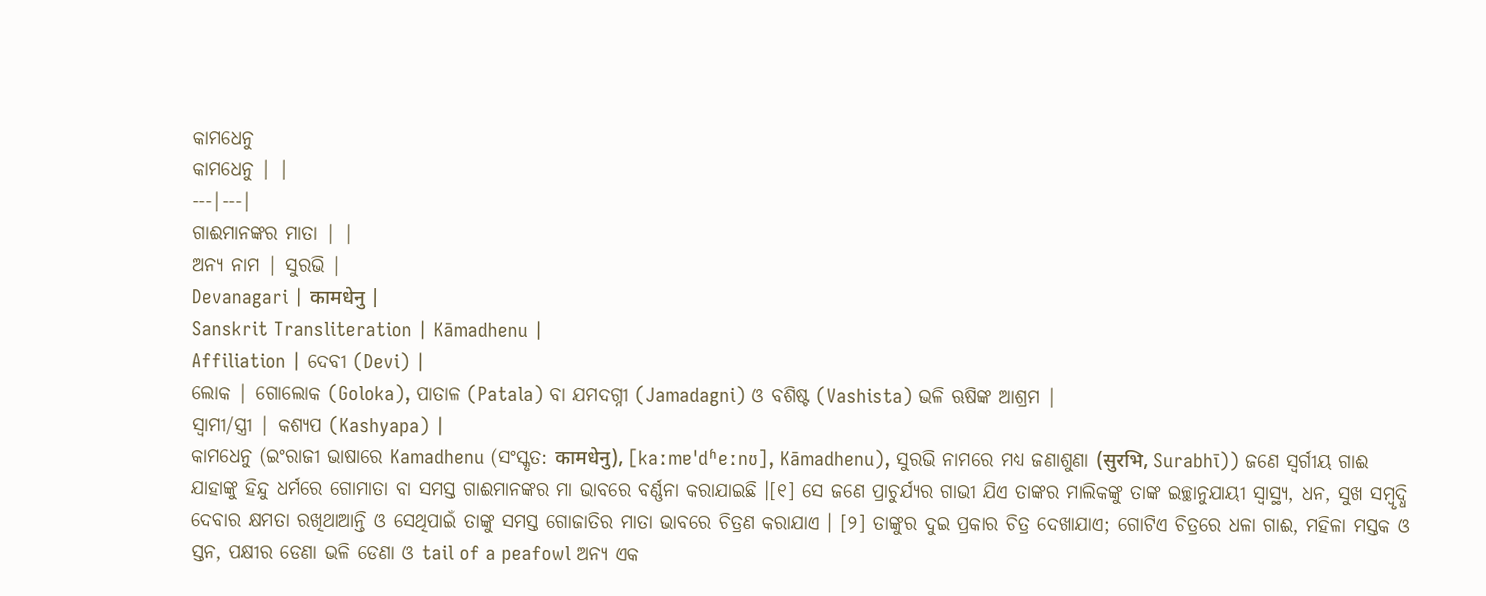କାମଧେନୁ
କାମଧେନୁ | |
---|---|
ଗାଈମାନଙ୍କର ମାତା | |
ଅନ୍ଯ ନାମ | ସୁରଭି |
Devanagari | कामधेनु |
Sanskrit Transliteration | Kāmadhenu |
Affiliation | ଦେବୀ (Devi) |
ଲୋକ | ଗୋଲୋକ (Goloka), ପାତାଳ (Patala) ବା ଯମଦଗ୍ନୀ (Jamadagni) ଓ ବଶିଷ୍ଟ (Vashista) ଭଳି ଋଷିଙ୍କ ଆଶ୍ରମ |
ସ୍ୱାମୀ/ସ୍ତ୍ରୀ | କଶ୍ୟପ (Kashyapa) |
କାମଧେନୁ (ଇଂରାଜୀ ଭାଷାରେ Kamadhenu (ସଂସ୍କୃତ: कामधेनु), [kaːmɐˈdʱeːnʊ], Kāmadhenu), ସୁରଭି ନାମରେ ମଧ୍ୟ ଜଣାଶୁଣା (सुरभि, Surabhī)) ଜଣେ ସ୍ୱର୍ଗୀୟ ଗାଈ ଯାହାଙ୍କୁ ହିନ୍ଦୁ ଧର୍ମରେ ଗୋମାତା ବା ସମସ୍ତ ଗାଈମାନଙ୍କର ମା ଭାବରେ ବର୍ଣ୍ଣନା କରାଯାଇଛି ।[୧] ସେ ଜଣେ ପ୍ରାଚୁର୍ଯ୍ୟର ଗାଭୀ ଯିଏ ତାଙ୍କର ମାଲିକଙ୍କୁ ତାଙ୍କ ଇଚ୍ଛାନୁଯାୟୀ ସ୍ୱାସ୍ଥ୍ୟ, ଧନ, ସୁଖ ସମ୍ବୃଦ୍ଧି ଦେବାର କ୍ଷମତା ରଖିଥାଆନ୍ତି ଓ ସେଥିପାଇଁ ତାଙ୍କୁ ସମସ୍ତ ଗୋଜାତିର ମାତା ଭାବରେ ଚିତ୍ରଣ କରାଯାଏ । [୨] ତାଙ୍କୁର ଦୁଇ ପ୍ରକାର ଚିତ୍ର ଦେଖାଯାଏ; ଗୋଟିଏ ଚିତ୍ରରେ ଧଳା ଗାଈ, ମହିଳା ମସ୍ତକ ଓ ସ୍ତନ, ପକ୍ଷୀର ଡେଣା ଭଳି ଡେଣା ଓ tail of a peafowl ଅନ୍ୟ ଏକ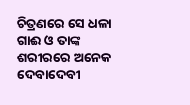ଚିତ୍ରଣରେ ସେ ଧଳା ଗାଈ ଓ ତାଙ୍କ ଶରୀରରେ ଅନେକ ଦେବାଦେବୀ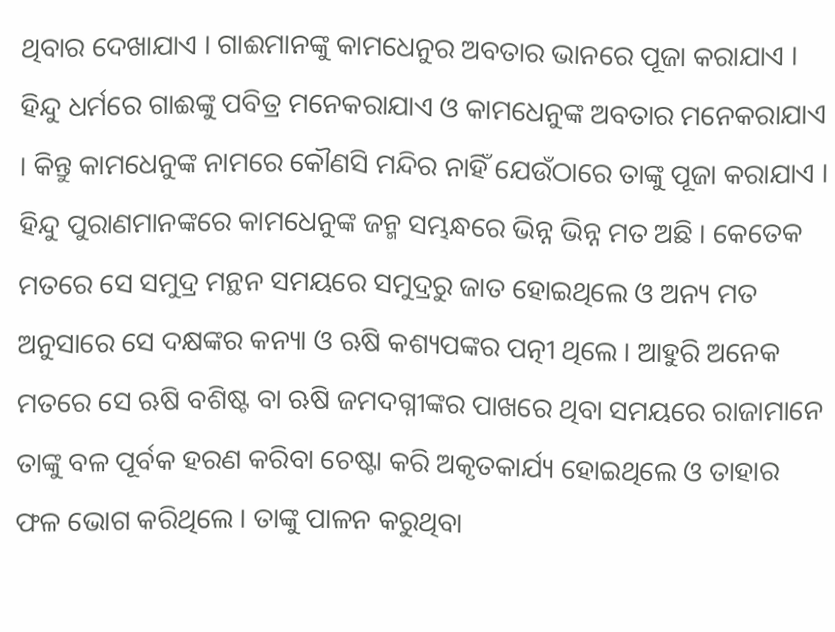ଥିବାର ଦେଖାଯାଏ । ଗାଈମାନଙ୍କୁ କାମଧେନୁର ଅବତାର ଭାନରେ ପୂଜା କରାଯାଏ । ହିନ୍ଦୁ ଧର୍ମରେ ଗାଈଙ୍କୁ ପବିତ୍ର ମନେକରାଯାଏ ଓ କାମଧେନୁଙ୍କ ଅବତାର ମନେକରାଯାଏ । କିନ୍ତୁ କାମଧେନୁଙ୍କ ନାମରେ କୌଣସି ମନ୍ଦିର ନାହିଁ ଯେଉଁଠାରେ ତାଙ୍କୁ ପୂଜା କରାଯାଏ ।
ହିନ୍ଦୁ ପୁରାଣମାନଙ୍କରେ କାମଧେନୁଙ୍କ ଜନ୍ମ ସମ୍ଭନ୍ଧରେ ଭିନ୍ନ ଭିନ୍ନ ମତ ଅଛି । କେତେକ ମତରେ ସେ ସମୁଦ୍ର ମନ୍ଥନ ସମୟରେ ସମୁଦ୍ରରୁ ଜାତ ହୋଇଥିଲେ ଓ ଅନ୍ୟ ମତ ଅନୁସାରେ ସେ ଦକ୍ଷଙ୍କର କନ୍ୟା ଓ ଋଷି କଶ୍ୟପଙ୍କର ପତ୍ନୀ ଥିଲେ । ଆହୁରି ଅନେକ ମତରେ ସେ ଋଷି ବଶିଷ୍ଟ ବା ଋଷି ଜମଦଗ୍ନୀଙ୍କର ପାଖରେ ଥିବା ସମୟରେ ରାଜାମାନେ ତାଙ୍କୁ ବଳ ପୂର୍ବକ ହରଣ କରିବା ଚେଷ୍ଟା କରି ଅକୃତକାର୍ଯ୍ୟ ହୋଇଥିଲେ ଓ ତାହାର ଫଳ ଭୋଗ କରିଥିଲେ । ତାଙ୍କୁ ପାଳନ କରୁଥିବା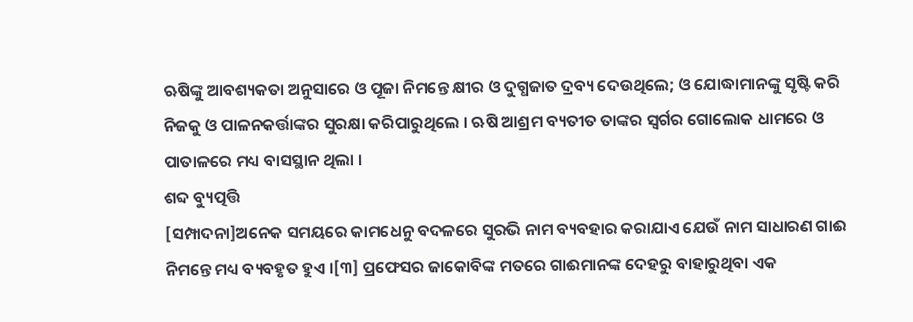ଋଷିଙ୍କୁ ଆବଶ୍ୟକତା ଅନୁସାରେ ଓ ପୂଜା ନିମନ୍ତେ କ୍ଷୀର ଓ ଦୁଗ୍ଧଜାତ ଦ୍ରବ୍ୟ ଦେଉଥିଲେ; ଓ ଯୋଦ୍ଧାମାନଙ୍କୁ ସୃଷ୍ଟି କରି ନିଜକୁ ଓ ପାଳନକର୍ତ୍ତାଙ୍କର ସୁରକ୍ଷା କରିପାରୁଥିଲେ । ଋଷି ଆଶ୍ରମ ବ୍ୟତୀତ ତାଙ୍କର ସ୍ୱର୍ଗର ଗୋଲୋକ ଧାମରେ ଓ ପାତାଳରେ ମଧ୍ୟ ବାସସ୍ଥାନ ଥିଲା ।
ଶବ୍ଦ ବ୍ୟୁତ୍ପତ୍ତି
[ସମ୍ପାଦନା]ଅନେକ ସମୟରେ କାମଧେନୁ ବଦଳରେ ସୁରଭି ନାମ ବ୍ୟବହାର କରାଯାଏ ଯେଉଁ ନାମ ସାଧାରଣ ଗାଈ ନିମନ୍ତେ ମଧ୍ୟ ବ୍ୟବହୃତ ହୁଏ ।[୩] ପ୍ରଫେସର ଜାକୋବିଙ୍କ ମତରେ ଗାଈମାନଙ୍କ ଦେହରୁ ବାହାରୁଥିବା ଏକ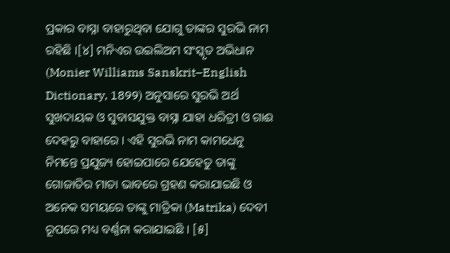ପ୍ରକାର ବାସ୍ନା ବାହାରୁଥିବା ଯୋଗୁ ତାଙ୍କର ସୁରଭି ନାମ ରହିଛି ।[୪] ମନିଏର ଉଇଲିଅମ ସଂସ୍କୃତ ଅଭିଧାନ (Monier Williams Sanskrit–English Dictionary, 1899) ଅନୁସାରେ ସୁରଭି ଅର୍ଥ ସୁଖଦାୟକ ଓ ସୁବାସଯୁକ୍ତ ବାସ୍ନା ଯାହା ଧରିତ୍ରୀ ଓ ଗାଈ ଦେହରୁ ବାହାରେ । ଏହି ସୁରଭି ନାମ କାମଧେନୁ ନିମନ୍ତେ ପ୍ରଯୁଜ୍ୟ ହୋଇପାରେ ଯେହେତୁ ତାଙ୍କୁ ଗୋଜାତିର ମାତା ଭାବରେ ଗ୍ରହଣ କରାଯାଇଛି ଓ ଅନେକ ସମୟରେ ତାଙ୍କୁ ମାତ୍ରିକା (Matrika) ଦେବୀ ରୂପରେ ମଧ୍ୟ ବର୍ଣ୍ଣନା କରାଯାଇଛି । [୫]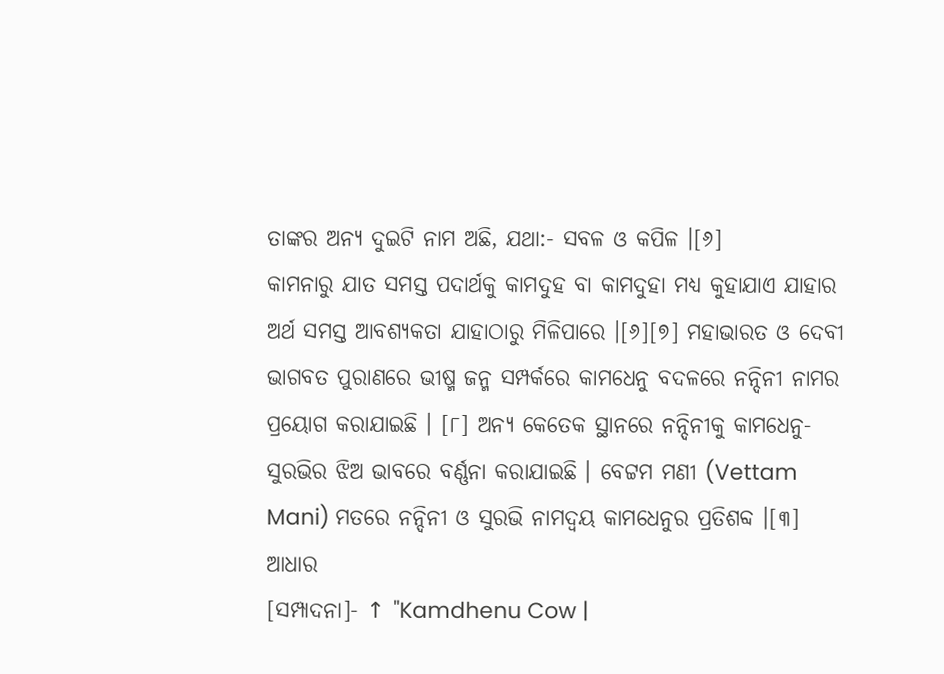ତାଙ୍କର ଅନ୍ୟ ଦୁଇଟି ନାମ ଅଛି, ଯଥା:- ସବଳ ଓ କପିଳ ।[୬]
କାମନାରୁ ଯାତ ସମସ୍ତ ପଦାର୍ଥକୁ କାମଦୁହ ବା କାମଦୁହା ମଧ୍ୟ କୁହାଯାଏ ଯାହାର ଅର୍ଥ ସମସ୍ତ ଆବଶ୍ୟକତା ଯାହାଠାରୁ ମିଳିପାରେ ।[୬][୭] ମହାଭାରତ ଓ ଦେବୀ ଭାଗବତ ପୁରାଣରେ ଭୀଷ୍ମ ଜନ୍ମ ସମ୍ପର୍କରେ କାମଧେନୁ ବଦଳରେ ନନ୍ଦିନୀ ନାମର ପ୍ରୟୋଗ କରାଯାଇଛି । [୮] ଅନ୍ୟ କେତେକ ସ୍ଥାନରେ ନନ୍ଦିନୀକୁ କାମଧେନୁ-ସୁରଭିର ଝିଅ ଭାବରେ ବର୍ଣ୍ଣନା କରାଯାଇଛି । ବେଟ୍ଟମ ମଣୀ (Vettam Mani) ମତରେ ନନ୍ଦିନୀ ଓ ସୁରଭି ନାମଦ୍ୱୟ କାମଧେନୁର ପ୍ରତିଶବ୍ଦ ।[୩]
ଆଧାର
[ସମ୍ପାଦନା]- ↑ "Kamdhenu Cow |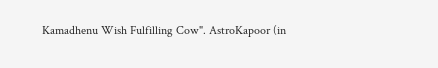Kamadhenu Wish Fulfilling Cow". AstroKapoor (in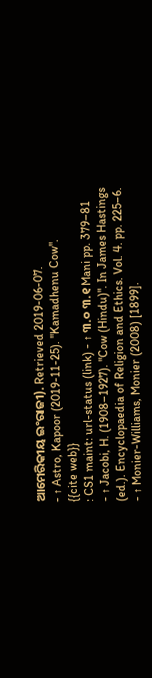ଆମେରିକୀୟ ଇଂରାଜୀ). Retrieved 2019-06-07.
- ↑ Astro, Kapoor (2019-11-25). "Kamadhenu Cow".
{{cite web}}
: CS1 maint: url-status (link) - ↑ ୩.୦ ୩.୧ Mani pp. 379–81
- ↑ Jacobi, H. (1908–1927). "Cow (Hindu)". In James Hastings (ed.). Encyclopaedia of Religion and Ethics. Vol. 4. pp. 225–6.
- ↑ Monier-Williams, Monier (2008) [1899].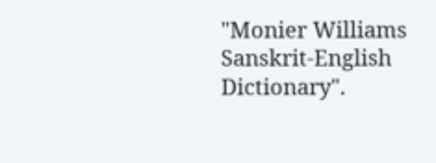"Monier Williams Sanskrit-English Dictionary".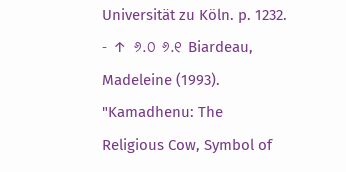Universität zu Köln. p. 1232.
- ↑ ୬.୦ ୬.୧ Biardeau, Madeleine (1993). "Kamadhenu: The Religious Cow, Symbol of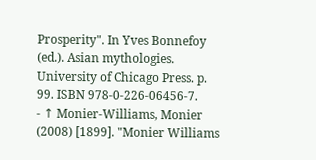Prosperity". In Yves Bonnefoy (ed.). Asian mythologies. University of Chicago Press. p. 99. ISBN 978-0-226-06456-7.
- ↑ Monier-Williams, Monier (2008) [1899]. "Monier Williams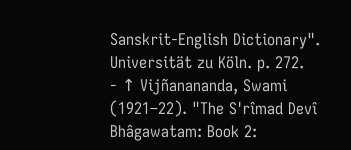Sanskrit-English Dictionary". Universität zu Köln. p. 272.
- ↑ Vijñanananda, Swami (1921–22). "The S'rîmad Devî Bhâgawatam: Book 2: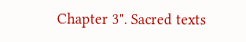Chapter 3". Sacred texts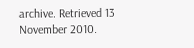archive. Retrieved 13 November 2010.